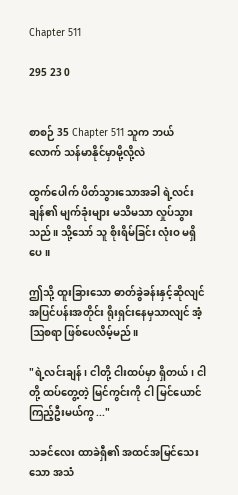Chapter 511

295 23 0


စာစဉ် 35 Chapter 511 သူက ဘယ်လောက် သန်မာနိုင်မှာမို့လို့လဲ

ထွက်ပေါက် ပိတ်သွားသောအခါ ရဲ့လင်းချန်၏ မျက်ခုံးများ မသိမသာ လှုပ်သွားသည်။ သို့သော် သူ စိုးရိမ်ခြင်း လုံးဝ မရှိပေ။

ဤသို့ ထူးခြားသော ဓာတ်ခွဲခန်းနှင့်ဆိုလျင် အပြင်ပန်းအတိုင်း ရိုးရှင်းနေမှသာလျင် အံ့ဩစရာ ဖြစ်ပေလိမ့်မည်။

"ရဲ့လင်းချန်၊ ငါတို့ ငါးထပ်မှာ ရှိတယ်၊ ငါတို့ ထပ်တွေ့တဲ့ မြင်ကွင်းကို ငါ မြင်ယောင်ကြည့်ဦးမယ်ကွ ..."

သခင်လေး ထာခဲရှီ၏ အထင်အမြင်သေးသော အသံ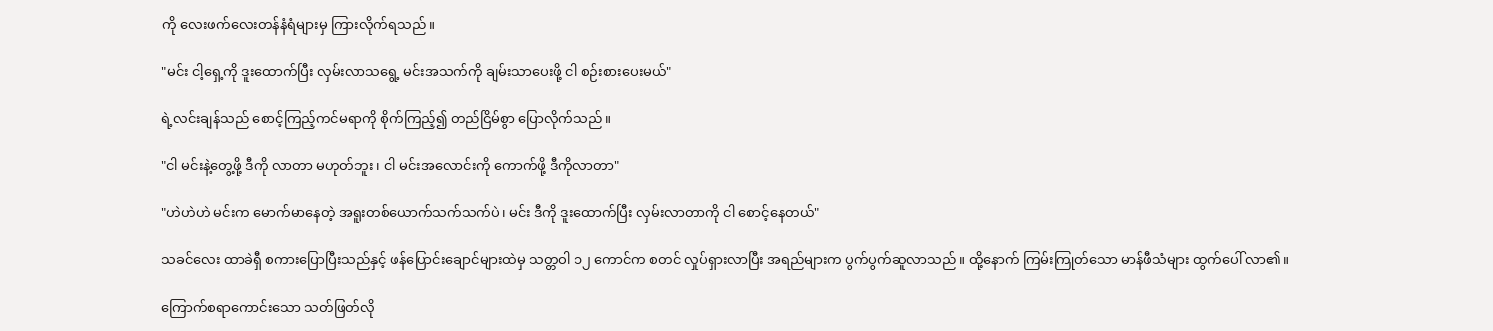ကို လေးဖက်လေးတန်နံရံများမှ ကြားလိုက်ရသည်။

"မင်း ငါ့ရှေ့ကို ဒူးထောက်ပြီး လှမ်းလာသရွေ့ မင်းအသက်ကို ချမ်းသာပေးဖို့ ငါ စဉ်းစားပေးမယ်"

ရဲ့လင်းချန်သည် စောင့်ကြည့်ကင်မရာကို စိုက်ကြည့်၍ တည်ငြိမ်စွာ ပြောလိုက်သည်။

"ငါ မင်းနဲ့တွေ့ဖို့ ဒီကို လာတာ မဟုတ်ဘူး၊ ငါ မင်းအလောင်းကို ကောက်ဖို့ ဒီကိုလာတာ"

"ဟဲဟဲဟဲ မင်းက မောက်မာနေတဲ့ အရူးတစ်ယောက်သက်သက်ပဲ၊ မင်း ဒီကို ဒူးထောက်ပြီး လှမ်းလာတာကို ငါ စောင့်နေတယ်"

သခင်လေး ထာခဲရှီ စကားပြောပြီးသည်နှင့် ဖန်ပြောင်းချောင်များထဲမှ သတ္တဝါ ၁၂ ကောင်က စတင် လှုပ်ရှားလာပြီး အရည်များက ပွက်ပွက်ဆူလာသည်။ ထို့နောက် ကြမ်းကြုတ်သော မာန်ဖီသံများ ထွက်ပေါ် လာ၏။

ကြောက်စရာကောင်းသော သတ်ဖြတ်လို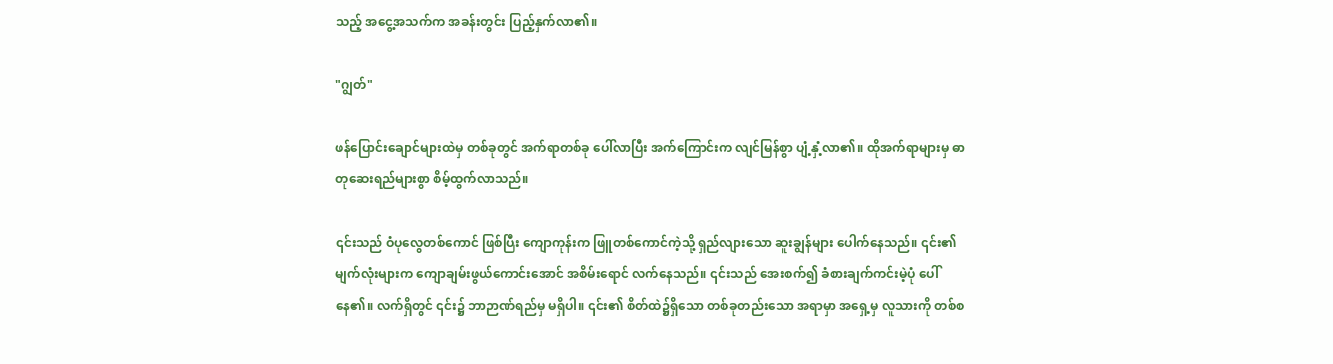သည့် အငွေ့အသက်က အခန်းတွင်း ပြည့်နှက်လာ၏။

"ဂျွတ်"

ဖန်ပြောင်းချောင်များထဲမှ တစ်ခုတွင် အက်ရာတစ်ခု ပေါ်လာပြီး အက်ကြောင်းက လျင်မြန်စွာ ပျံ့နှံ့လာ၏။ ထိုအက်ရာများမှ ဓာတုဆေးရည်များစွာ စိမ့်ထွက်လာသည်။

၎င်းသည် ဝံပုလွေတစ်ကောင် ဖြစ်ပြီး ကျောကုန်းက ဖြူတစ်ကောင်ကဲ့သို့ ရှည်လျားသော ဆူးချွန်များ ပေါက်နေသည်။ ၎င်း၏ မျက်လုံးများက ကျောချမ်းဖွယ်ကောင်းအောင် အစိမ်းရောင် လက်နေသည်။ ၎င်းသည် အေးစက်၍ ခံစားချက်ကင်းမဲ့ပုံ ပေါ်နေ၏။ လက်ရှိတွင် ၎င်း၌ ဘာဉာဏ်ရည်မှ မရှိပါ။ ၎င်း၏ စိတ်ထဲ၌ရှိသော တစ်ခုတည်းသော အရာမှာ အရှေ့မှ လူသားကို တစ်စ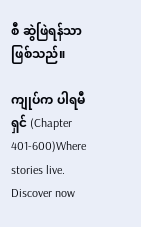စီ ဆွဲဖြဲရန်သာ ဖြစ်သည်။

ကျုပ်က ပါရမီရှင် (Chapter 401-600)Where stories live. Discover now